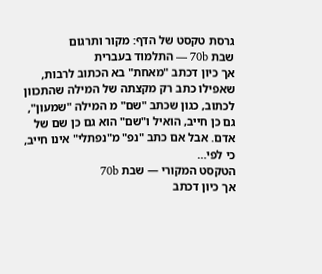גרסת טקסט של הדף: מקור ותרגום
שבת 70b — התלמוד בעברית
אך כיון דכתב "מאחת" בא הכתוב לרבות, שאפילו כתב רק מקצתה של המילה שהתכוון לכתוב, כגון שכתב "שם" מ המילה "שמעון", גם כן חייב, הואיל ו"שם" הוא גם כן שם של אדם. אבל אם כתב "נפ" מ"נפתלי" אינו חייב, כי לפי…
הטקסט המקורי — שבת 70b
אך כיון דכתב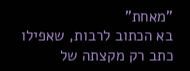"מאחת"
בא הכתוב לרבות, שאפילו כתב רק מקצתה של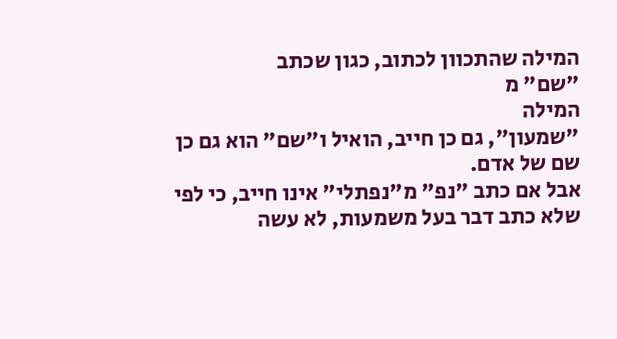המילה שהתכוון לכתוב, כגון שכתב
"שם" מ
המילה
"שמעון", גם כן חייב, הואיל ו"שם" הוא גם כן שם של אדם.
אבל אם כתב "נפ" מ"נפתלי" אינו חייב, כי לפי שלא כתב דבר בעל משמעות, לא עשה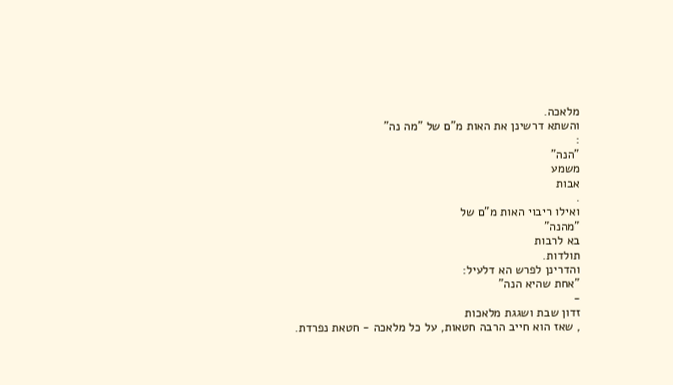מלאכה.
והשתא דרשינן את האות מ"ם של "מה נה"
:
"הנה"
משמע
אבות
.
ואילו ריבוי האות מ"ם של
"מהנה"
בא לרבות
תולדות.
והדרינן לפרש הא דלעיל:
"אחת שהיא הנה"
-
זדון שבת ושגגת מלאכות
, שאז הוא חייב הרבה חטאות, על כל מלאכה - חטאת נפרדת.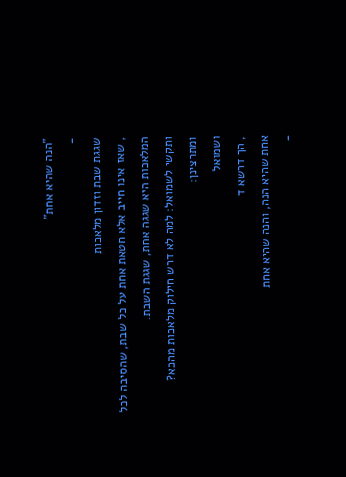"הנה שהיא אחת"
-
שגגת שבת וזדון מלאכות
, שאז אינו חייב אלא חטאת אחת על כל שבת, שהסיבה לכל המלאכות היא שגגה אחת, שגגת השבת.
ותקשי לשמואל: למה לא דרש חילוק מלאכות מהכא?
ומתרצינן:
ושמואל
, הך דרשא ד
אחת שהיא הנה, והנה שהיא אחת
-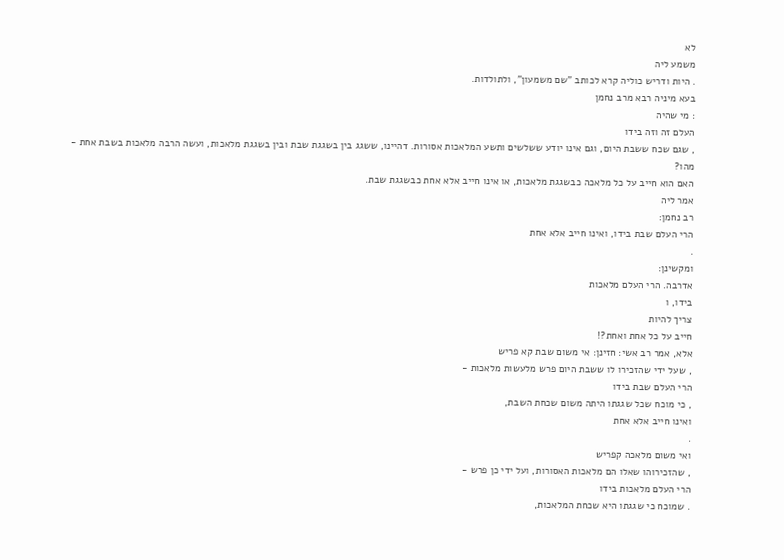לא
משמע ליה
. היות ודריש כוליה קרא לכותב "שם משמעון", ולתולדות.
בעא מיניה רבא מרב נחמן
: מי שהיה
העלם זה וזה בידו
, שגם שכח ששבת היום, וגם אינו יודע ששלשים ותשע המלאכות אסורות. דהיינו, ששגג בין בשגגת שבת ובין בשגגת מלאכות, ועשה הרבה מלאכות בשבת אחת -
מהו?
האם הוא חייב על כל מלאכה כבשגגת מלאכות, או אינו חייב אלא אחת כבשגגת שבת.
אמר ליה
רב נחמן:
הרי העלם שבת בידו, ואינו חייב אלא אחת
.
ומקשינן:
אדרבה. הרי העלם מלאכות
בידו, ו
צריך להיות
חייב על כל אחת ואחת?!
אלא, אמר רב אשי: חזינן: אי משום שבת קא פריש
, שעל ידי שהזכירו לו ששבת היום פרש מלעשות מלאכות -
הרי העלם שבת בידו
, כי מוכח שכל שגגתו היתה משום שכחת השבת,
ואינו חייב אלא אחת
.
ואי משום מלאכה קפריש
, שהזכירוהו שאלו הם מלאכות האסורות, ועל ידי כן פרש -
הרי העלם מלאכות בידו
. שמוכח כי שגגתו היא שכחת המלאכות,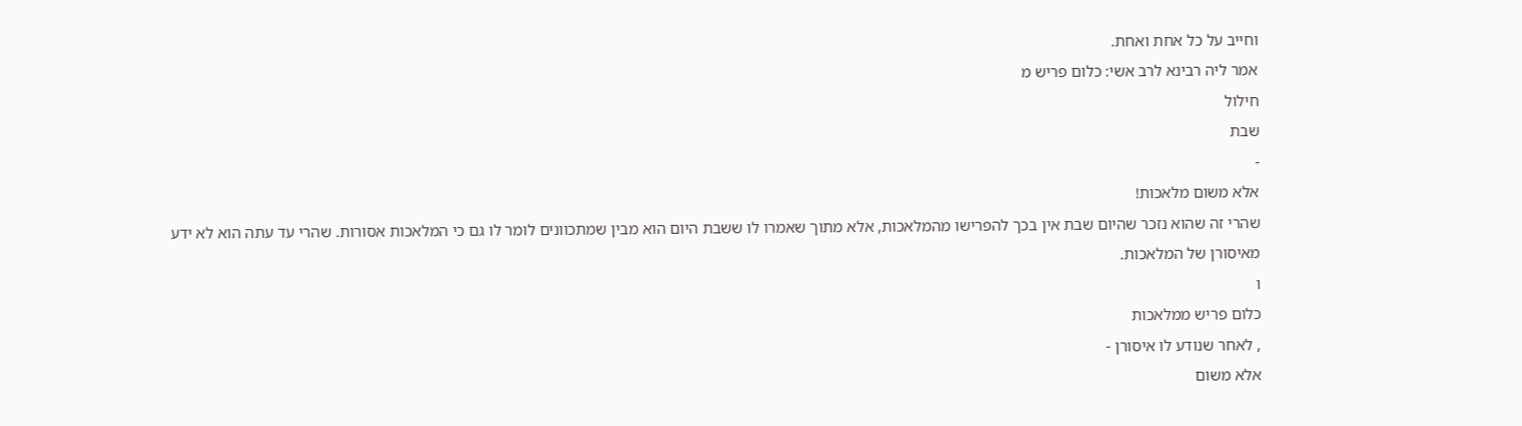וחייב על כל אחת ואחת.
אמר ליה רבינא לרב אשי: כלום פריש מ
חילול
שבת
-
אלא משום מלאכות!
שהרי זה שהוא נזכר שהיום שבת אין בכך להפרישו מהמלאכות, אלא מתוך שאמרו לו ששבת היום הוא מבין שמתכוונים לומר לו גם כי המלאכות אסורות. שהרי עד עתה הוא לא ידע מאיסורן של המלאכות.
ו
כלום פריש ממלאכות
, לאחר שנודע לו איסורן -
אלא משום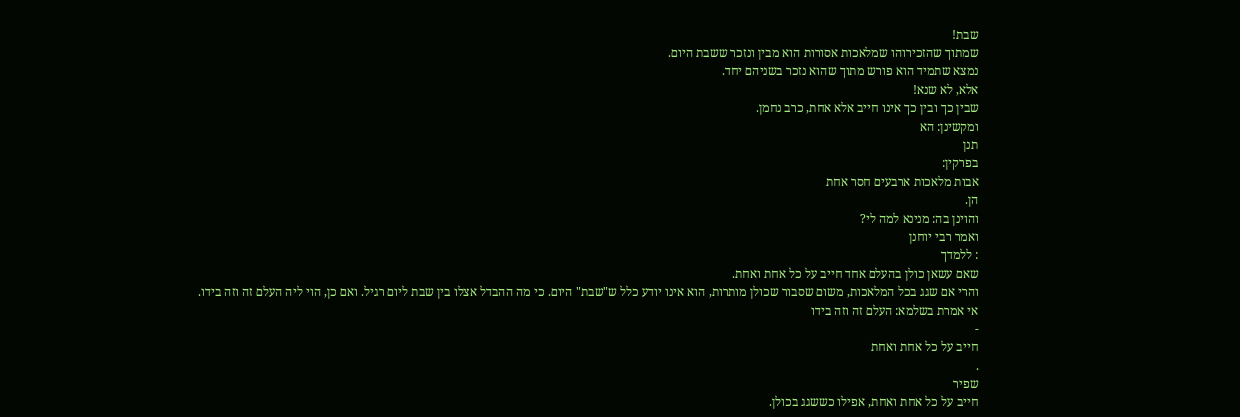שבת!
שמתוך שהזכירוהו שמלאכות אסורות הוא מבין ונזכר ששבת היום.
נמצא שתמיד הוא פורש מתוך שהוא נזכר בשניהם יחד.
אלא, לא שנא!
שבין כך ובין כך אינו חייב אלא אחת, כרב נחמן.
ומקשינן: הא
תנן
בפרקין:
אבות מלאכות ארבעים חסר אחת
הן.
והוינן בה: מנינא למה לי?
ואמר רבי יוחנן
: ללמדך
שאם עשאן כולן בהעלם אחד חייב על כל אחת ואחת.
והרי אם שגג בכל המלאכות, משום שסבור שכולן מותרות, הוא אינו יודע כלל ש"שבת" היום. כי מה ההבדל אצלו בין שבת ליום רגיל. ואם כן, הוי ליה העלם זה וזה בידו.
אי אמרת בשלמא: העלם זה וזה בידו
-
חייב על כל אחת ואחת
.
שפיר
חייב על כל אחת ואחת, אפילו כששגג בכולן.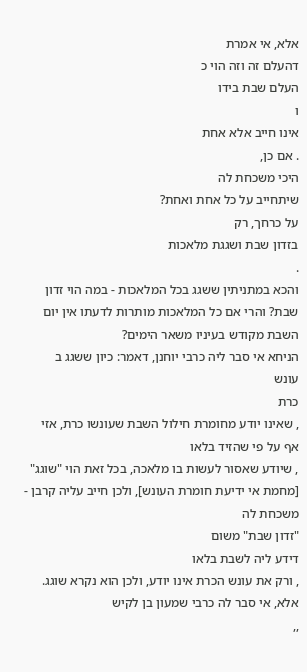אלא, אי אמרת
דהעלם זה וזה הוי כ
העלם שבת בידו
ו
אינו חייב אלא אחת
. אם כן,
היכי משכחת לה
שיתחייב על כל אחת ואחת?
על כרחך, רק
בזדון שבת ושגגת מלאכות
.
והכא במתניתין ששגג בכל המלאכות - במה הוי זדון שבת? והרי אם כל המלאכות מותרות לדעתו אין יום השבת מקודש בעיניו משאר הימים?
הניחא אי סבר ליה כרבי יוחנן, דאמר: כיון ששגג ב
עונש
כרת
, שאינו יודע מחומרת חילול השבת שעונשו כרת, אזי
אף על פי שהזיד בלאו
, שיודע שאסור לעשות בו מלאכה, בכל זאת הוי "שוגג" [מחמת אי ידיעת חומרת העונש], ולכן חייב עליה קרבן -
משכחת לה
"זדון שבת" משום
דידע ליה לשבת בלאו
, ורק את עונש הכרת אינו יודע, ולכן הוא נקרא שוגג.
אלא, אי סבר לה כרבי שמעון בן לקיש
,,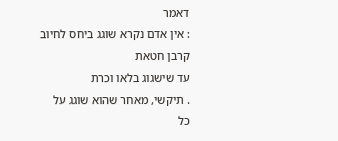דאמר
: אין אדם נקרא שוגג ביחס לחיוב קרבן חטאת
עד שישגוג בלאו וכרת
. תיקשי, מאחר שהוא שוגג על כל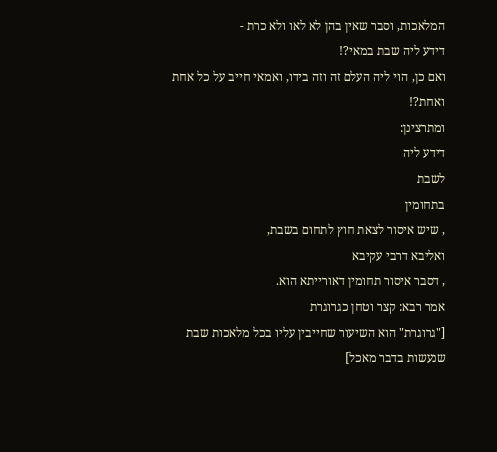המלאכות, וסבר שאין בהן לא לאו ולא כרת -
דידע ליה שבת במאי?!
ואם כן, הוי ליה העלם זה וזה בידו, ואמאי חייב על כל אחת ואחת?!
ומתרצינן:
דידע ליה
לשבת
בתחומין
, שיש איסור לצאת חוץ לתחום בשבת,
ואליבא דרבי עקיבא
, דסבר איסור תחומין דאורייתא הוא.
אמר רבא: קצר וטחן כגרוגרת
["גרוגרת" הוא השיעור שחייבין עליו בכל מלאכות שבת שנעשות בדבר מאכל]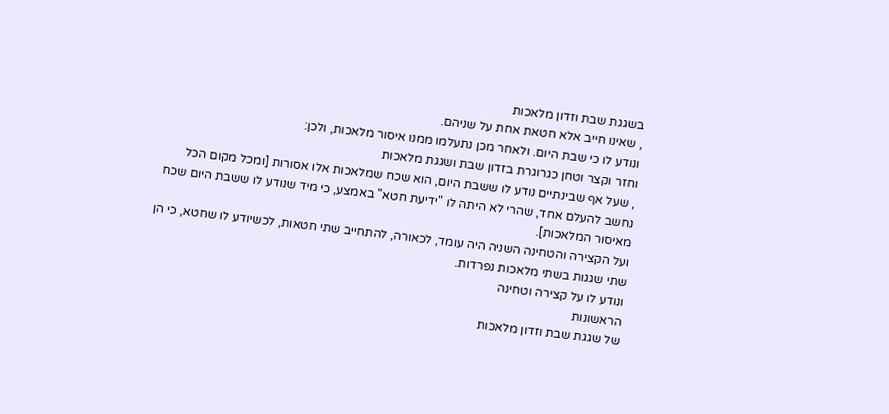בשגגת שבת וזדון מלאכות
, שאינו חייב אלא חטאת אחת על שניהם.
ונודע לו כי שבת היום. ולאחר מכן נתעלמו ממנו איסור מלאכות, ולכן:
וחזר וקצר וטחן כגרוגרת בזדון שבת ושגגת מלאכות
, שעל אף שבינתיים נודע לו ששבת היום, הוא שכח שמלאכות אלו אסורות [ומכל מקום הכל נחשב להעלם אחד, שהרי לא היתה לו "ידיעת חטא" באמצע, כי מיד שנודע לו ששבת היום שכח מאיסור המלאכות].
ועל הקצירה והטחינה השניה היה עומד, לכאורה, להתחייב שתי חטאות, לכשיודע לו שחטא, כי הן שתי שגגות בשתי מלאכות נפרדות.
ונודע לו על קצירה וטחינה
הראשונות
של שגגת שבת וזדון מלאכות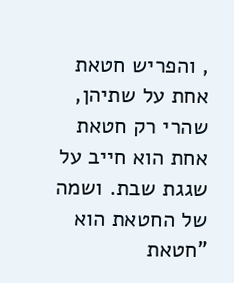, והפריש חטאת אחת על שתיהן, שהרי רק חטאת אחת הוא חייב על שגגת שבת. ושמה של החטאת הוא "חטאת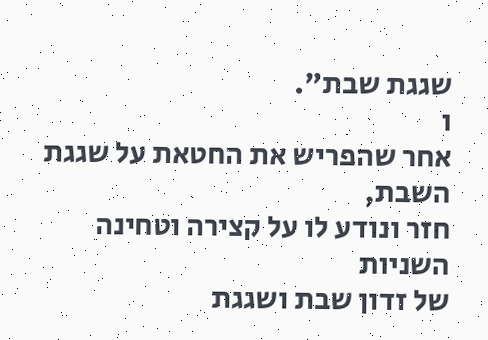שגגת שבת".
ו
אחר שהפריש את החטאת על שגגת השבת,
חזר ונודע לו על קצירה וטחינה
השניות
של זדון שבת ושגגת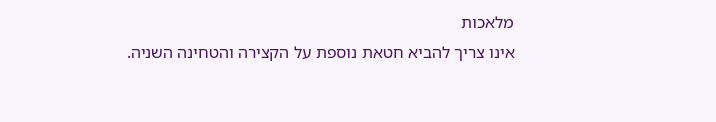מלאכות
אינו צריך להביא חטאת נוספת על הקצירה והטחינה השניה.